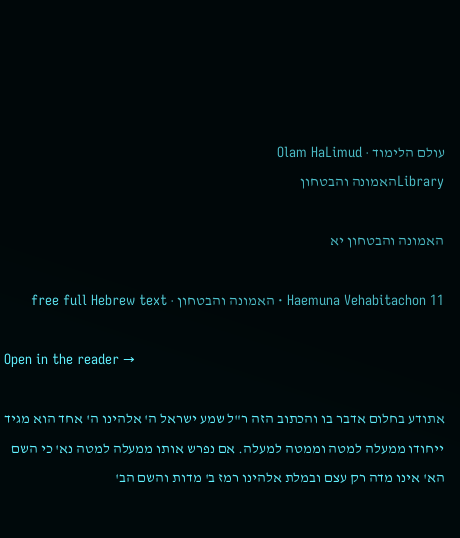עולם הלימוד · Olam HaLimud
Libraryהאמונה והבטחון

האמונה והבטחון יא

Haemuna Vehabitachon 11 · האמונה והבטחון · free full Hebrew text

Open in the reader →

אתודע בחלום אדבר בו והכתוב הזה ר"ל שמע ישראל ה' אלהינו ה' אחד הוא מגיד ייחודו ממעלה למטה וממטה למעלה. אם נפרש אותו ממעלה למטה נא' כי השם הא' אינו מדה רק עצם ובמלת אלהינו רמז ב' מדות והשם הב'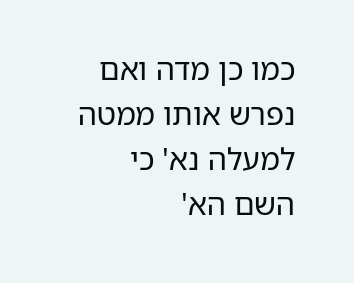כמו כן מדה ואם נפרש אותו ממטה למעלה נא' כי השם הא'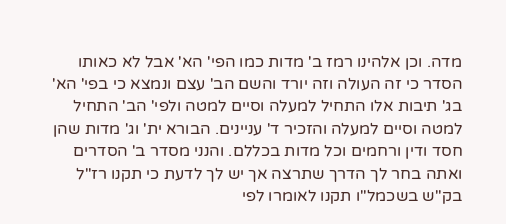מדה. וכן אלהינו רמז ב' מדות כמו הפי' הא' אבל לא כאותו הסדר כי זה העולה וזה יורד והשם הב' עצם ונמצא כי בפי' הא' בג' תיבות אלו התחיל למעלה וסיים למטה ולפי' הב' התחיל למטה וסיים למעלה והזכיר ד' עניינים. הבורא ית' וג' מדות שהן חסד ודין ורחמים וכל מדות בכללם. והנני מסדר ב' הסדרים ואתה בחר לך הדרך שתרצה אך יש לך לדעת כי תקנו רז"ל בק"ש בשכמל"ו תקנו לאומרו לפי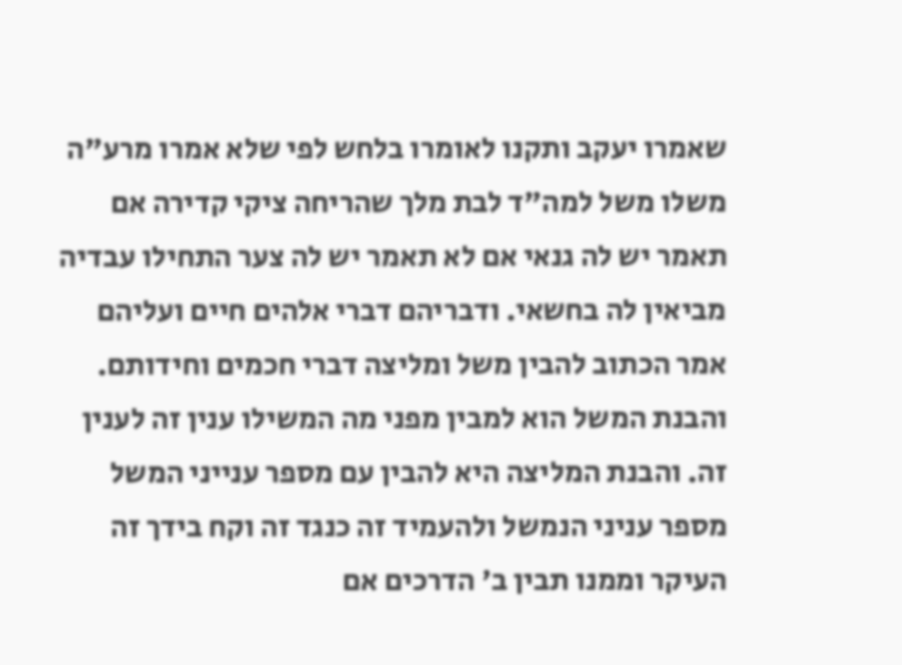שאמרו יעקב ותקנו לאומרו בלחש לפי שלא אמרו מרע"ה משלו משל למה"ד לבת מלך שהריחה ציקי קדירה אם תאמר יש לה גנאי אם לא תאמר יש לה צער התחילו עבדיה מביאין לה בחשאי. ודבריהם דברי אלהים חיים ועליהם אמר הכתוב להבין משל ומליצה דברי חכמים וחידותם. והבנת המשל הוא למבין מפני מה המשילו ענין זה לענין זה. והבנת המליצה היא להבין עם מספר ענייני המשל מספר עניני הנמשל ולהעמיד זה כנגד זה וקח בידך זה העיקר וממנו תבין ב' הדרכים אם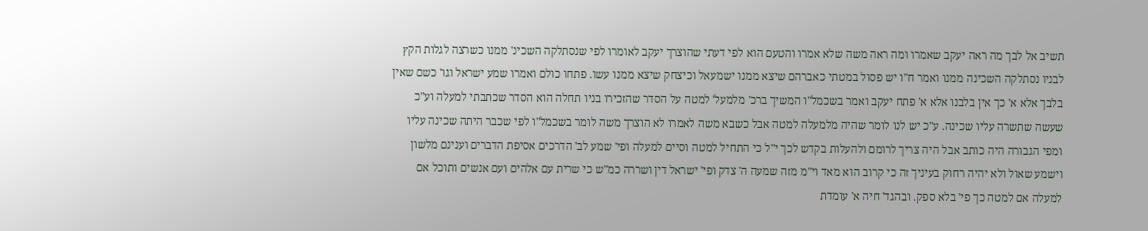תשיב אל לבך מה ראה יעקב שאמרו ומה ראה משה שלא אמרו והטעם הוא לפי דעתי שהוצרך יעקב לאומרו לפי שנסתלקה השכינ' ממנו כשרצה לגלות הקץ לבניו נסתלקה השכינה ממנו ואמר ח"ו יש פסול במטתי כאברהם שיצא ממנו ישמעאל וכיצחק שיצא ממנו עשו. פתחו כולם ואמרו שמע ישראל וגו' כשם שאין בלבך אלא א' כך אין בלבנו אלא א' פתח יעקב ואמר בשכמל"ו המשיך ברכ' מלמעל' למטה על הסדר שהזכירו בניו תחלה הוא הסדר שכתבתי למעלה וע"כ שעשה שתשרה עליו שכינה. ע"כ יש לנו לומר שהיה מלמעלה למטה אבל כשבא משה לאמרו לא הוצרך משה לומר בשכמל"ו לפי שכבר היתה שכינה עליו ומפי הגבורה היה כותב אבל היה צריך לרומם ולהעלות בקדש לכך י"ל כי התחיל למטה וסיים למעלה ופי' שמע לב' הדרכים אסיפת הדברים וענינם מלשון וישמע שאול ולא יהיה רחוק בעיניך זה כי קרוב הוא מאד וי"מ מזה שמעה ה' צדק ופי' ישראל דין ושררה כמ"ש כי שרית עם אלהים ועם אנשים ותוכל אם למעלה אם למטה כך פי' בלא ספק. ובהגד' חיה א' עומדת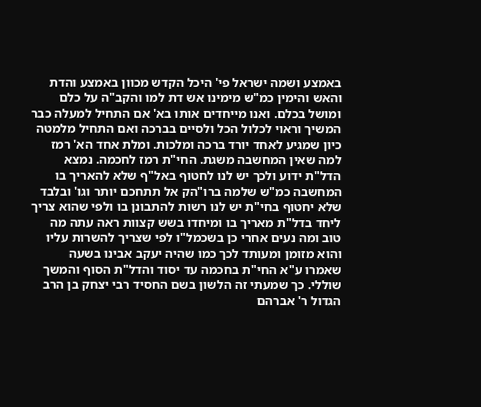באמצע ושמה ישראל פי' היכל הקדש מכוון באמצע והדת והאש והימין כמ"ש מימינו אש דת למו והקב"ה על כלם ומושל בכלם. ואנו מייחדים אותו בא' אם התחיל למעלה כבר המשיך וראוי לכלול הכל ולסיים בברכה ואם התחיל מלמטה כיון שמגיע לאחד יורד ברכה ומלכות. ומלת אחד הא' רמז למה שאין המחשבה משגת. החי"ת רמז לחכמה. נמצא הדל"ת ידוע ולכך יש לנו לחטוף באל"ף שלא להאריך בו המחשבה כמ"ש שלמה ברו"הק אל תתחכם יותר וגו' ובלבד שלא יחטוף בחי"ת יש לנו רשות להתבונן בו ולפי שהוא צריך ליחד בדל"ת מאריך בו ומיחדו בשש קצוות ראה עתה מה טוב ומה נעים אחרי כן בשכמל"ו לפי שצריך להשרות עליו והוא מזומן ומעותד לכך כמו שהיה יעקב אבינו בשעה שאמרו ע"א החי"ת בחכמה עד יסוד והדל"ת הסוף והמשך שוללי. כך שמעתי זה הלשון בשם החסיד רבי יצחק בן הרב הגדול ר' אברהם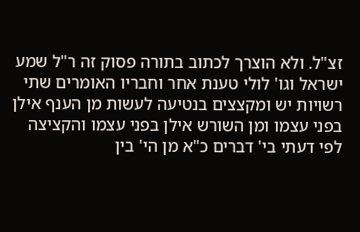זצ"ל. ולא הוצרך לכתוב בתורה פסוק זה ר"ל שמע ישראל וגו' לולי טענת אחר וחבריו האומרים שתי רשויות יש ומקצצים בנטיעה לעשות מן הענף אילן בפני עצמו ומן השורש אילן בפני עצמו והקציצה לפי דעתי בי' דברים כ"א מן הי' בין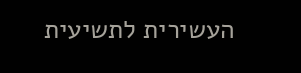העשירית לתשיעית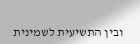ובין התשיעית לשמינית